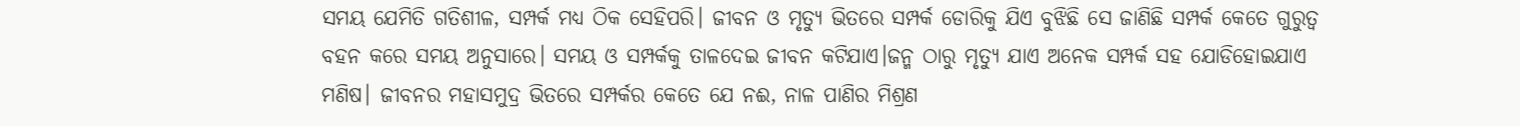ସମୟ ଯେମିତି ଗତିଶୀଳ, ସମ୍ପର୍କ ମଧ୍ୟ ଠିକ ସେହିପରି। ଜୀବନ ଓ ମୃତ୍ୟୁ ଭିତରେ ସମ୍ପର୍କ ଡୋରିକୁ ଯିଏ ବୁଝିଛି ସେ ଜାଣିଛି ସମ୍ପର୍କ କେତେ ଗୁରୁତ୍ୱ ବହନ କରେ ସମୟ ଅନୁସାରେ। ସମୟ ଓ ସମ୍ପର୍କକୁ ତାଳଦେଇ ଜୀବନ କଟିଯାଏ।ଜନ୍ମ ଠାରୁ ମୃତ୍ୟୁ ଯାଏ ଅନେକ ସମ୍ପର୍କ ସହ ଯୋଡିହୋଇଯାଏ ମଣିଷ। ଜୀବନର ମହାସମୁଦ୍ର ଭିତରେ ସମ୍ପର୍କର କେତେ ଯେ ନଈ, ନାଳ ପାଣିର ମିଶ୍ରଣ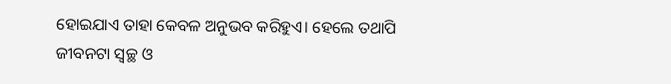ହୋଇଯାଏ ତାହା କେବଳ ଅନୁଭବ କରିହୁଏ। ହେଲେ ତଥାପି ଜୀବନଟା ସ୍ୱଚ୍ଛ ଓ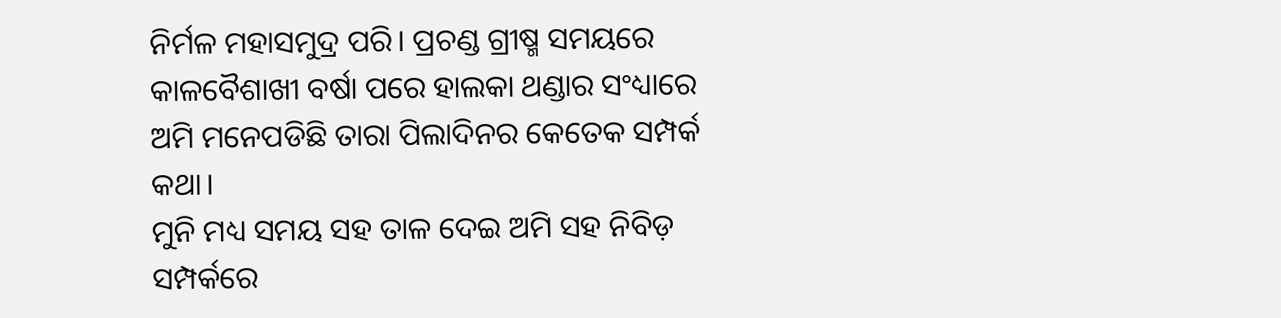ନିର୍ମଳ ମହାସମୁଦ୍ର ପରି। ପ୍ରଚଣ୍ଡ ଗ୍ରୀଷ୍ମ ସମୟରେ କାଳବୈଶାଖୀ ବର୍ଷା ପରେ ହାଲକା ଥଣ୍ଡାର ସଂଧ୍ୟାରେ ଅମି ମନେପଡିଛି ତାରା ପିଲାଦିନର କେତେକ ସମ୍ପର୍କ କଥା।
ମୁନି ମଧ୍ୟ ସମୟ ସହ ତାଳ ଦେଇ ଅମି ସହ ନିବିଡ଼ ସମ୍ପର୍କରେ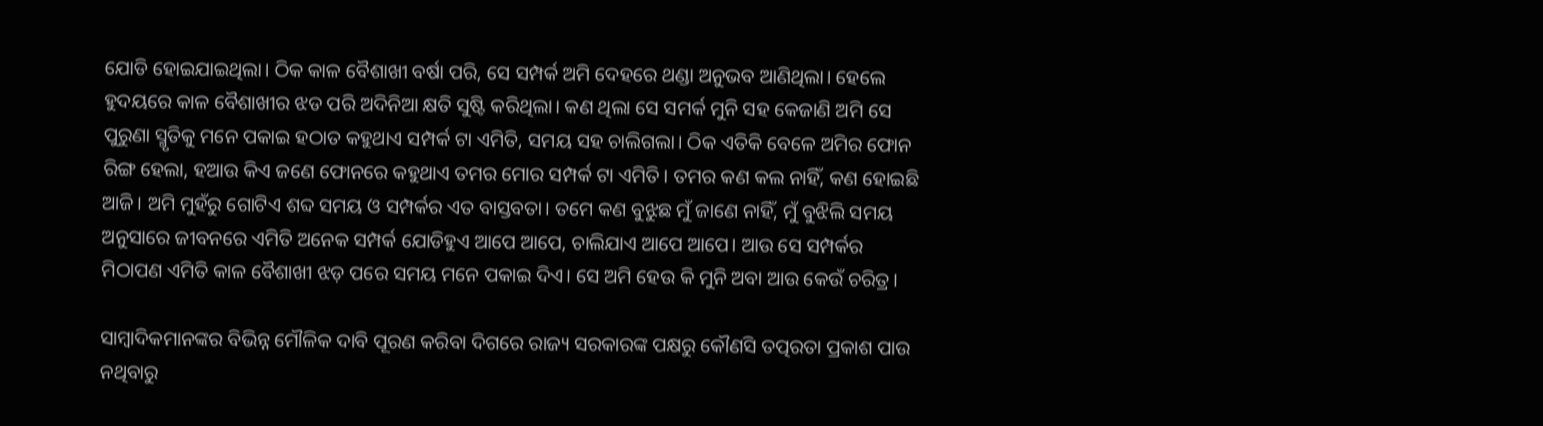ଯୋଡି ହୋଇଯାଇଥିଲା। ଠିକ କାଳ ବୈଶାଖୀ ବର୍ଷା ପରି, ସେ ସମ୍ପର୍କ ଅମି ଦେହରେ ଥଣ୍ଡା ଅନୁଭବ ଆଣିଥିଲା। ହେଲେ ହୁଦୟରେ କାଳ ବୈଶାଖୀର ଝଡ ପରି ଅଦିନିଆ କ୍ଷତି ସୁଷ୍ଟି କରିଥିଲା। କଣ ଥିଲା ସେ ସମର୍କ ମୁନି ସହ କେଜାଣି ଅମି ସେ ପୁରୁଣା ସ୍ମୃତିକୁ ମନେ ପକାଇ ହଠାତ କହୁଥାଏ ସମ୍ପର୍କ ଟା ଏମିତି, ସମୟ ସହ ଚାଲିଗଲା। ଠିକ ଏତିକି ବେଳେ ଅମିର ଫୋନ ରିଙ୍ଗ ହେଲା, ହଆଉ କିଏ ଜଣେ ଫୋନରେ କହୁଥାଏ ତମର ମୋର ସମ୍ପର୍କ ଟା ଏମିତି। ତମର କଣ କଲ ନାହିଁ, କଣ ହୋଇଛି ଆଜି। ଅମି ମୁହଁରୁ ଗୋଟିଏ ଶବ୍ଦ ସମୟ ଓ ସମ୍ପର୍କର ଏତ ବାସ୍ତବତା। ତମେ କଣ ବୁଝୁଛ ମୁଁ ଜାଣେ ନାହିଁ, ମୁଁ ବୁଝିଲି ସମୟ ଅନୁସାରେ ଜୀବନରେ ଏମିତି ଅନେକ ସମ୍ପର୍କ ଯୋଡିହୁଏ ଆପେ ଆପେ, ଚାଲିଯାଏ ଆପେ ଆପେ। ଆଉ ସେ ସମ୍ପର୍କର ମିଠାପଣ ଏମିତି କାଳ ବୈଶାଖୀ ଝଡ଼ ପରେ ସମୟ ମନେ ପକାଇ ଦିଏ। ସେ ଅମି ହେଉ କି ମୁନି ଅବା ଆଉ କେଉଁ ଚରିତ୍ର।

ସାମ୍ବାଦିକମାନଙ୍କର ବିଭିନ୍ନ ମୌଳିକ ଦାବି ପୂରଣ କରିବା ଦିଗରେ ରାଜ୍ୟ ସରକାରଙ୍କ ପକ୍ଷରୁ କୌଣସି ତତ୍ପରତା ପ୍ରକାଶ ପାଉ ନଥିବାରୁ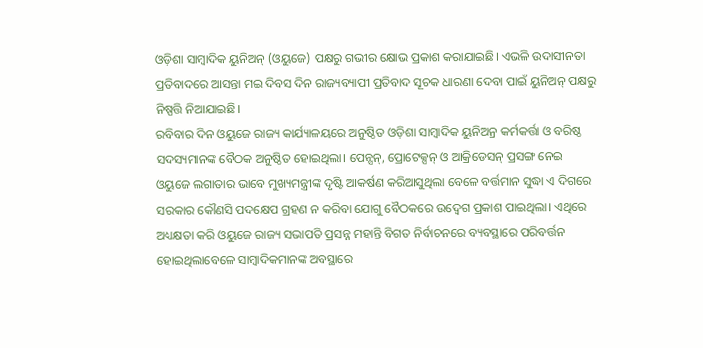ଓଡ଼ିଶା ସାମ୍ବାଦିକ ୟୁନିଅନ୍ (ଓୟୁଜେ) ପକ୍ଷରୁ ଗଭୀର କ୍ଷୋଭ ପ୍ରକାଶ କରାଯାଇଛି। ଏଭଳି ଉଦାସୀନତା ପ୍ରତିବାଦରେ ଆସନ୍ତା ମଇ ଦିବସ ଦିନ ରାଜ୍ୟବ୍ୟାପୀ ପ୍ରତିବାଦ ସୂଚକ ଧାରଣା ଦେବା ପାଇଁ ୟୁନିଅନ୍ ପକ୍ଷରୁ ନିଷ୍ପତ୍ତି ନିଆଯାଇଛି।
ରବିବାର ଦିନ ଓୟୁଜେ ରାଜ୍ୟ କାର୍ଯ୍ୟାଳୟରେ ଅନୁଷ୍ଠିତ ଓଡ଼ିଶା ସାମ୍ବାଦିକ ୟୁନିଅନ୍ର କର୍ମକର୍ତ୍ତା ଓ ବରିଷ୍ଠ ସଦସ୍ୟମାନଙ୍କ ବୈଠକ ଅନୁଷ୍ଠିତ ହୋଇଥିଲା। ପେନ୍ସନ୍, ପ୍ରୋଟେକ୍ସନ୍ ଓ ଆକ୍ରିଡେସନ୍ ପ୍ରସଙ୍ଗ ନେଇ ଓୟୁଜେ ଲଗାତାର ଭାବେ ମୁଖ୍ୟମନ୍ତ୍ରୀଙ୍କ ଦୃଷ୍ଟି ଆକର୍ଷଣ କରିଆସୁଥିଲା ବେଳେ ବର୍ତ୍ତମାନ ସୁଦ୍ଧା ଏ ଦିଗରେ ସରକାର କୌଣସି ପଦକ୍ଷେପ ଗ୍ରହଣ ନ କରିବା ଯୋଗୁ ବୈଠକରେ ଉଦ୍ବେଗ ପ୍ରକାଶ ପାଇଥିଲା। ଏଥିରେ ଅଧ୍ୟକ୍ଷତା କରି ଓୟୁଜେ ରାଜ୍ୟ ସଭାପତି ପ୍ରସନ୍ନ ମହାନ୍ତି ବିଗତ ନିର୍ବାଚନରେ ବ୍ୟବସ୍ଥାରେ ପରିବର୍ତ୍ତନ ହୋଇଥିଲାବେଳେ ସାମ୍ବାଦିକମାନଙ୍କ ଅବସ୍ଥାରେ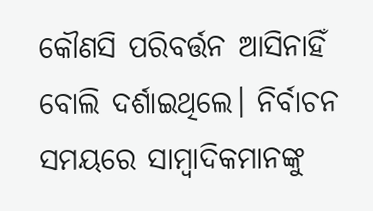କୌଣସି ପରିବର୍ତ୍ତନ ଆସିନାହିଁ ବୋଲି ଦର୍ଶାଇଥିଲେ। ନିର୍ବାଚନ ସମୟରେ ସାମ୍ବାଦିକମାନଙ୍କୁ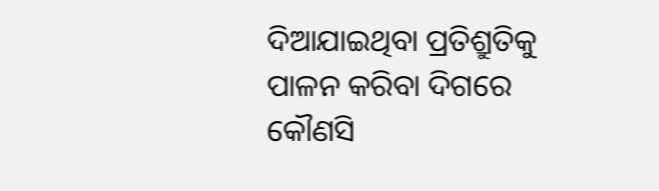ଦିଆଯାଇଥିବା ପ୍ରତିଶ୍ରୁତିକୁ ପାଳନ କରିବା ଦିଗରେ କୌଣସି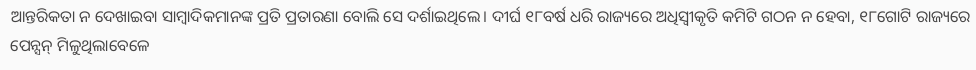ଆନ୍ତରିକତା ନ ଦେଖାଇବା ସାମ୍ବାଦିକମାନଙ୍କ ପ୍ରତି ପ୍ରତାରଣା ବୋଲି ସେ ଦର୍ଶାଇଥିଲେ। ଦୀର୍ଘ ୧୮ବର୍ଷ ଧରି ରାଜ୍ୟରେ ଅଧିସ୍ୱୀକୃତି କମିଟି ଗଠନ ନ ହେବା, ୧୮ଗୋଟି ରାଜ୍ୟରେ ପେନ୍ସନ୍ ମିଳୁଥିଲାବେଳେ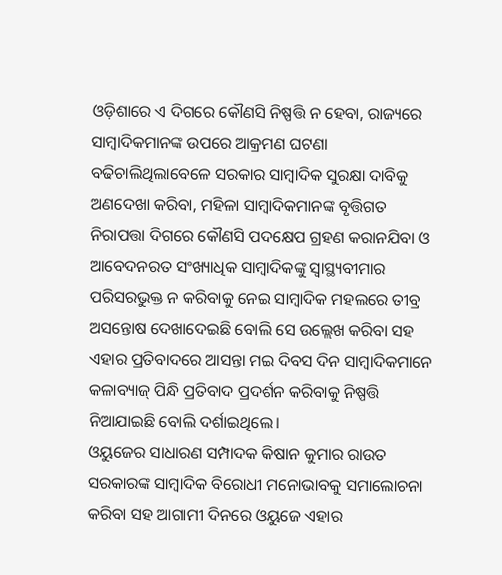ଓଡ଼ିଶାରେ ଏ ଦିଗରେ କୌଣସି ନିଷ୍ପତ୍ତି ନ ହେବା, ରାଜ୍ୟରେ ସାମ୍ବାଦିକମାନଙ୍କ ଉପରେ ଆକ୍ରମଣ ଘଟଣା ବଢିଚାଲିଥିଲାବେଳେ ସରକାର ସାମ୍ବାଦିକ ସୁରକ୍ଷା ଦାବିକୁ ଅଣଦେଖା କରିବା, ମହିଳା ସାମ୍ବାଦିକମାନଙ୍କ ବୃତ୍ତିଗତ ନିରାପତ୍ତା ଦିଗରେ କୌଣସି ପଦକ୍ଷେପ ଗ୍ରହଣ କରାନଯିବା ଓ ଆବେଦନରତ ସଂଖ୍ୟାଧିକ ସାମ୍ବାଦିକଙ୍କୁ ସ୍ୱାସ୍ଥ୍ୟବୀମାର ପରିସରଭୁକ୍ତ ନ କରିବାକୁ ନେଇ ସାମ୍ବାଦିକ ମହଲରେ ତୀବ୍ର ଅସନ୍ତୋଷ ଦେଖାଦେଇଛି ବୋଲି ସେ ଉଲ୍ଲେଖ କରିବା ସହ ଏହାର ପ୍ରତିବାଦରେ ଆସନ୍ତା ମଇ ଦିବସ ଦିନ ସାମ୍ବାଦିକମାନେ କଳାବ୍ୟାଜ୍ ପିନ୍ଧି ପ୍ରତିବାଦ ପ୍ରଦର୍ଶନ କରିବାକୁ ନିଷ୍ପତ୍ତି ନିଆଯାଇଛି ବୋଲି ଦର୍ଶାଇଥିଲେ।
ଓୟୁଜେର ସାଧାରଣ ସମ୍ପାଦକ କିଷାନ କୁମାର ରାଉତ ସରକାରଙ୍କ ସାମ୍ବାଦିକ ବିରୋଧୀ ମନୋଭାବକୁ ସମାଲୋଚନା କରିବା ସହ ଆଗାମୀ ଦିନରେ ଓୟୁଜେ ଏହାର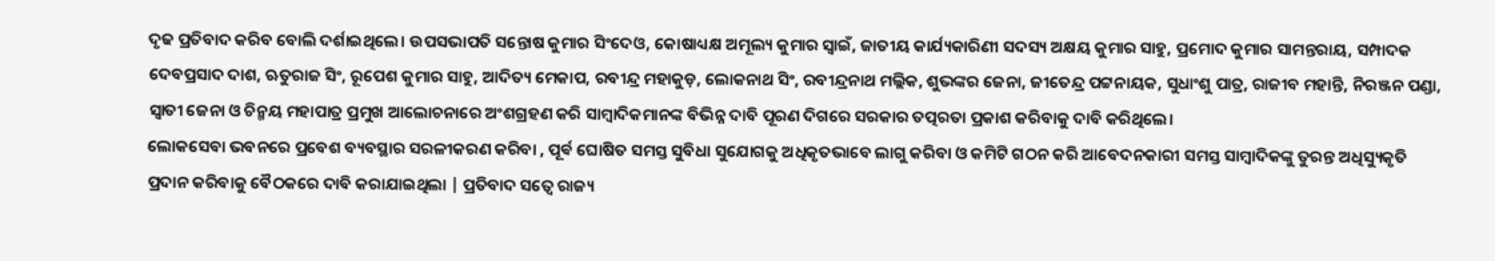ଦୃଢ ପ୍ରତିବାଦ କରିବ ବୋଲି ଦର୍ଶାଇଥିଲେ। ଉପସଭାପତି ସନ୍ତୋଷ କୁମାର ସିଂଦେଓ, କୋଷାଧ୍ୟକ୍ଷ ଅମୂଲ୍ୟ କୁମାର ସ୍ୱାଇଁ, ଜାତୀୟ କାର୍ଯ୍ୟକାରିଣୀ ସଦସ୍ୟ ଅକ୍ଷୟ କୁମାର ସାହୁ, ପ୍ରମୋଦ କୁମାର ସାମନ୍ତରାୟ, ସମ୍ପାଦକ ଦେବପ୍ରସାଦ ଦାଶ, ଋତୁରାଜ ସିଂ, ରୂପେଶ କୁମାର ସାହୁ, ଆଦିତ୍ୟ ମେକାପ, ରବୀନ୍ଦ୍ର ମହାକୁଡ଼, ଲୋକନାଥ ସିଂ, ରବୀନ୍ଦ୍ରନାଥ ମଲ୍ଲିକ, ଶୁଭଙ୍କର ଜେନା, ଜୀତେନ୍ଦ୍ର ପଟ୍ଟନାୟକ, ସୁଧାଂଶୁ ପାତ୍ର, ରାଜୀବ ମହାନ୍ତି, ନିରଞ୍ଜନ ପଣ୍ଡା, ସ୍ୱାତୀ ଜେନା ଓ ଚିନ୍ମୟ ମହାପାତ୍ର ପ୍ରମୁଖ ଆଲୋଚନାରେ ଅଂଶଗ୍ରହଣ କରି ସାମ୍ବାଦିକମାନଙ୍କ ବିଭିନ୍ନ ଦାବି ପୂରଣ ଦିଗରେ ସରକାର ତତ୍ପରତା ପ୍ରକାଶ କରିବାକୁ ଦାବି କରିଥିଲେ।
ଲୋକସେବା ଭବନରେ ପ୍ରବେଶ ବ୍ୟବସ୍ଥାର ସରଳୀକରଣ କରିବା , ପୂର୍ଵ ଘୋଷିତ ସମସ୍ତ ସୁବିଧା ସୁଯୋଗକୁ ଅଧିକୃତଭାବେ ଲାଗୁ କରିବା ଓ କମିଟି ଗଠନ କରି ଆବେଦନକାରୀ ସମସ୍ତ ସାମ୍ବାଦିକଙ୍କୁ ତୁରନ୍ତ ଅଧିସ୍ୟୁକୃତି ପ୍ରଦାନ କରିବାକୁ ବୈଠକରେ ଦାବି କରାଯାଇଥିଲା | ପ୍ରତିବାଦ ସତ୍ୱେ ରାଜ୍ୟ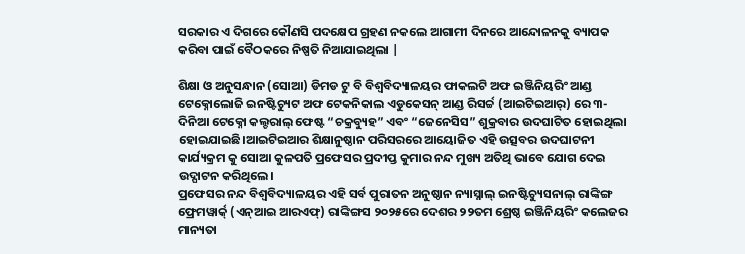ସରକାର ଏ ଦିଗରେ କୌଣସି ପଦକ୍ଷେପ ଗ୍ରହଣ ନକଲେ ଆଗାମୀ ଦିନରେ ଆନ୍ଦୋଳନକୁ ବ୍ୟାପକ କରିବା ପାଇଁ ବୈଠକରେ ନିଷ୍ପତି ନିଆଯାଇଥିଲା |

ଶିକ୍ଷା ଓ ଅନୁସନ୍ଧାନ (ସୋଆ) ଡିମଡ ଟୁ ବି ବିଶ୍ୱବିଦ୍ୟାଳୟର ଫାକଲଟି ଅଫ ଇଞ୍ଜିନିୟରିଂ ଆଣ୍ଡ ଟେକ୍ନୋଲୋଜି ଇନଷ୍ଟିଚ୍ୟୁଟ ଅଫ ଟେକନିକାଲ ଏଡୁକେସନ୍ ଆଣ୍ଡ ରିସର୍ଚ୍ଚ (ଆଇଟିଇଆର୍) ରେ ୩-ଦିନିଆ ଟେକ୍ନୋ କଲ୍ଚରାଲ୍ ଫେଷ୍ଟ “ଚକ୍ରବ୍ୟୁହ” ଏବଂ “ଜେନେସିସ” ଶୁକ୍ରବାର ଉଦଘାଟିତ ହୋଇଥିଲା ହୋଇଯାଇଛି।ଆଇଟିଇଆର ଶିକ୍ଷାନୁଷ୍ଠାନ ପରିସରରେ ଆୟୋଜିତ ଏହି ଉତ୍ସବର ଉଦଘାଟନୀ କାର୍ଯ୍ୟକ୍ରମ କୁ ସୋଆ କୁଳପତି ପ୍ରଫେସର ପ୍ରଦୀପ୍ତ କୁମାର ନନ୍ଦ ମୁଖ୍ୟ ଅତିଥି ଭାବେ ଯୋଗ ଦେଇ ଉଦ୍ଘାଟନ କରିଥିଲେ।
ପ୍ରଫେସର ନନ୍ଦ ବିଶ୍ୱବିଦ୍ୟାଳୟର ଏହି ସର୍ବ ପୁରାତନ ଅନୁଷ୍ଠାନ ନ୍ୟାସ୍ନାଲ୍ ଇନଷ୍ଟିଚ୍ୟୁସନାଲ୍ ରାଙ୍କିଙ୍ଗ ଫ୍ରେମୱାର୍କ୍ (ଏନ୍ଆଇ ଆରଏଫ୍) ରାଙ୍କିଙ୍ଗସ ୨୦୨୫ରେ ଦେଶର ୨୨ତମ ଶ୍ରେଷ୍ଠ ଇଞ୍ଜିନିୟରିଂ କଲେଜର ମାନ୍ୟତା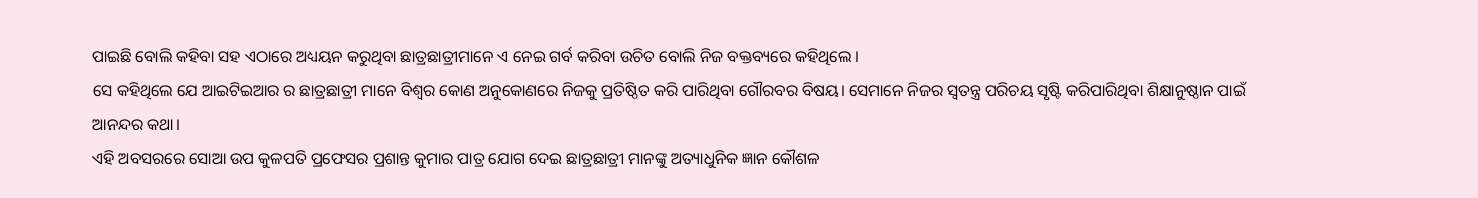ପାଇଛି ବୋଲି କହିବା ସହ ଏଠାରେ ଅଧ୍ୟୟନ କରୁଥିବା ଛାତ୍ରଛାତ୍ରୀମାନେ ଏ ନେଇ ଗର୍ବ କରିବା ଉଚିତ ବୋଲି ନିଜ ବକ୍ତବ୍ୟରେ କହିଥିଲେ ।
ସେ କହିଥିଲେ ଯେ ଆଇଟିଇଆର ର ଛାତ୍ରଛାତ୍ରୀ ମାନେ ବିଶ୍ୱର କୋଣ ଅନୁକୋଣରେ ନିଜକୁ ପ୍ରତିଷ୍ଠିତ କରି ପାରିଥିବା ଗୌରବର ବିଷୟ। ସେମାନେ ନିଜର ସ୍ୱତନ୍ତ୍ର ପରିଚୟ ସୃଷ୍ଟି କରିପାରିଥିବା ଶିକ୍ଷାନୁଷ୍ଠାନ ପାଇଁ ଆନନ୍ଦର କଥା।
ଏହି ଅବସରରେ ସୋଆ ଉପ କୁଳପତି ପ୍ରଫେସର ପ୍ରଶାନ୍ତ କୁମାର ପାତ୍ର ଯୋଗ ଦେଇ ଛାତ୍ରଛାତ୍ରୀ ମାନଙ୍କୁ ଅତ୍ୟାଧୁନିକ ଜ୍ଞାନ କୌଶଳ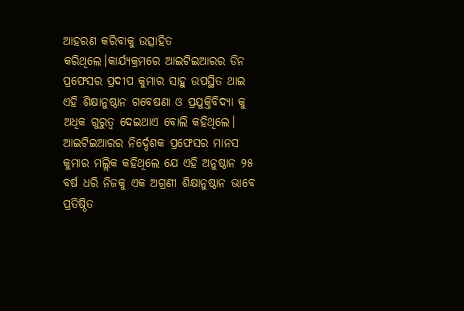ଆହରଣ କରିବାକୁ ଉତ୍ସାହିତ କରିଥିଲେ।କାର୍ଯ୍ୟକ୍ରମରେ ଆଇଟିଇଆରର ଡିନ ପ୍ରଫେସର ପ୍ରଦୀପ କୁମାର ସାହୁ ଉପସ୍ଥିତ ଥାଇ ଏହି ଶିକ୍ଷାନୁଷ୍ଠାନ ଗବେଷଣା ଓ ପ୍ରଯୁକ୍ତିବିଦ୍ୟା କୁ ଅଧିକ ଗୁରୁତ୍ୱ ଦେଇଥାଏ ବୋଲି କହିଥିଲେ।
ଆଇଟିଇଆରର ନିର୍ଦ୍ଦେଶକ ପ୍ରଫେସର ମାନସ କୁମାର ମଲ୍ଲିକ କହିଥିଲେ ଯେ ଏହି ଅନୁଷ୍ଠାନ ୨୫ ବର୍ଷ ଧରି ନିଜକୁ ଏକ ଅଗ୍ରଣୀ ଶିକ୍ଷାନୁଷ୍ଠାନ ଭାବେ ପ୍ରତିଷ୍ଠିତ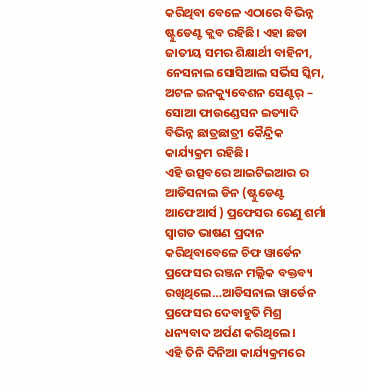କରିଥିବା ବେଳେ ଏଠାରେ ବିଭିନ୍ନ ଷ୍ଟୁଡେଣ୍ଟ କ୍ଲବ ରହିଛି। ଏହା ଛଡା ଜାତୀୟ ସମର ଶିକ୍ଷାର୍ଥୀ ବାହିନୀ, ନେସନାଲ ସୋସିଆଲ ସର୍ଭିସ ସ୍କିମ, ଅଟଳ ଇନକ୍ୟୁବେଶନ ସେଣ୍ଟର୍ – ସୋଆ ଫାଉଣ୍ଡେସନ ଇତ୍ୟାଦି ବିଭିନ୍ନ ଛାତ୍ରଛାତ୍ରୀ କୈନ୍ଦ୍ରିକ କାର୍ଯ୍ୟକ୍ରମ ରହିଛି।
ଏହି ଉତ୍ସବରେ ଆଇଟିଇଆର ର ଆଡିସନାଲ ଡିନ (ଷ୍ଟୁଡେଣ୍ଟ ଆଫେଆର୍ସ ) ପ୍ରଫେସର ରେଣୁ ଶର୍ମା ସ୍ୱାଗତ ଭାଷଣ ପ୍ରଦାନ କରିଥିବାବେଳେ ଚିଫ ୱାର୍ଡେନ ପ୍ରଫେସର ରଞ୍ଜନ ମଲ୍ଲିକ ବକ୍ତବ୍ୟ ରଖିଥିଲେ…ଆଡିସନାଲ ୱାର୍ଡେନ ପ୍ରଫେସର ଦେବାହୁତି ମିଶ୍ର ଧନ୍ୟବାଦ ଅର୍ପଣ କରିଥିଲେ।
ଏହି ତିନି ଦିନିଆ କାର୍ଯ୍ୟକ୍ରମରେ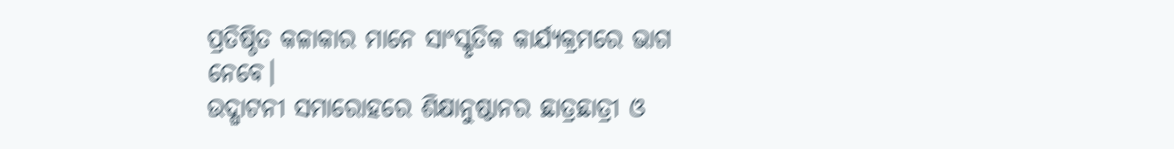ପ୍ରତିଷ୍ଠିତ କଳାକାର ମାନେ ସାଂସ୍କୃତିକ କାର୍ଯ୍ୟକ୍ରମରେ ଭାଗ ନେବେ।
ଉଦ୍ଘାଟନୀ ସମାରୋହରେ ଶିକ୍ଷାନୁଷ୍ଠାନର ଛାତ୍ରଛାତ୍ରୀ ଓ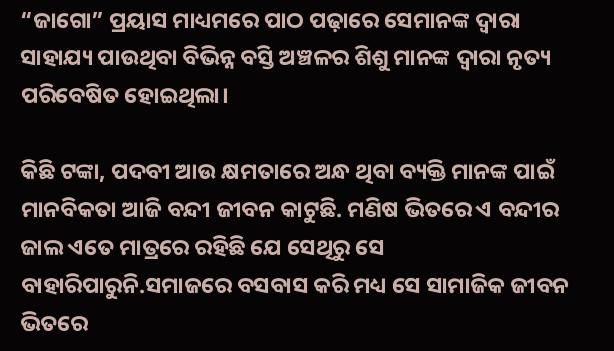“ଜାଗୋ” ପ୍ରୟାସ ମାଧ୍ୟମରେ ପାଠ ପଢ଼ାରେ ସେମାନଙ୍କ ଦ୍ୱାରା ସାହାଯ୍ୟ ପାଉଥିବା ବିଭିନ୍ନ ବସ୍ତି ଅଞ୍ଚଳର ଶିଶୁ ମାନଙ୍କ ଦ୍ଵାରା ନୃତ୍ୟ ପରିବେଷିତ ହୋଇଥିଲା।

କିଛି ଟଙ୍କା, ପଦବୀ ଆଉ କ୍ଷମତାରେ ଅନ୍ଧ ଥିବା ବ୍ୟକ୍ତି ମାନଙ୍କ ପାଇଁ ମାନବିକତା ଆଜି ବନ୍ଦୀ ଜୀବନ କାଟୁଛି. ମଣିଷ ଭିତରେ ଏ ବନ୍ଦୀର ଜାଲ ଏତେ ମାତ୍ରରେ ରହିଛି ଯେ ସେଥିରୁ ସେ ବାହାରିପାରୁନି.ସମାଜରେ ବସବାସ କରି ମଧ୍ୟ ସେ ସାମାଜିକ ଜୀବନ ଭିତରେ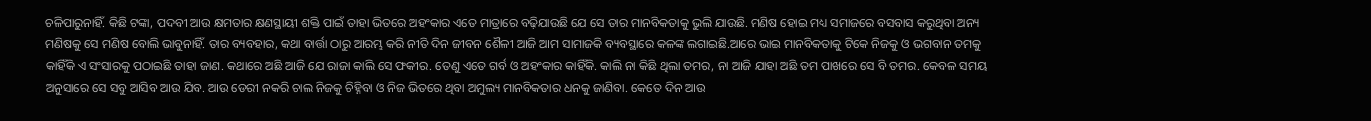ଚଳିପାରୁନାହିଁ. କିଛି ଟଙ୍କା, ପଦବୀ ଆଉ କ୍ଷମତାର କ୍ଷଣସ୍ଥାୟୀ ଶକ୍ତି ପାଇଁ ତାହା ଭିତରେ ଅହଂକାର ଏତେ ମାତ୍ରାରେ ବଢ଼ିଯାଉଛି ଯେ ସେ ତାର ମାନବିକତାକୁ ଭୁଲି ଯାଉଛି. ମଣିଷ ହୋଇ ମଧ୍ୟ ସମାଜରେ ବସବାସ କରୁଥିବା ଅନ୍ୟ ମଣିଷକୁ ସେ ମଣିଷ ବୋଲି ଭାବୁନାହିଁ. ତାର ବ୍ୟବହାର, କଥା ବାର୍ତ୍ତା ଠାରୁ ଆରମ୍ଭ କରି ନୀତି ଦିନ ଜୀବନ ଶୈଳୀ ଆଜି ଆମ ସାମାଜକି ବ୍ୟବସ୍ଥାରେ କଳଙ୍କ ଲଗାଇଛି.ଆରେ ଭାଇ ମାନବିକତାକୁ ଟିକେ ନିଜକୁ ଓ ଭଗବାନ ତମକୁ କାହିଁକି ଏ ସଂସାରକୁ ପଠାଇଛି ତାହା ଜାଣ. କଥାରେ ଅଛି ଆଜି ଯେ ରାଜା କାଲି ସେ ଫକୀର. ତେଣୁ ଏତେ ଗର୍ବ ଓ ଅହଂକାର କାହିଁକି. କାଲି ନା କିଛି ଥିଲା ତମର, ନା ଆଜି ଯାହା ଅଛି ତମ ପାଖରେ ସେ ବି ତମର. କେବଳ ସମୟ ଅନୁସାରେ ସେ ସବୁ ଆସିବ ଆଉ ଯିବ. ଆଉ ଡେରୀ ନକରି ଚାଲ ନିଜକୁ ଚିହ୍ନିବା ଓ ନିଜ ଭିତରେ ଥିବା ଅମୁଲ୍ୟ ମାନବିକତାର ଧନକୁ ଜାଣିବା. କେତେ ଦିନ ଆଉ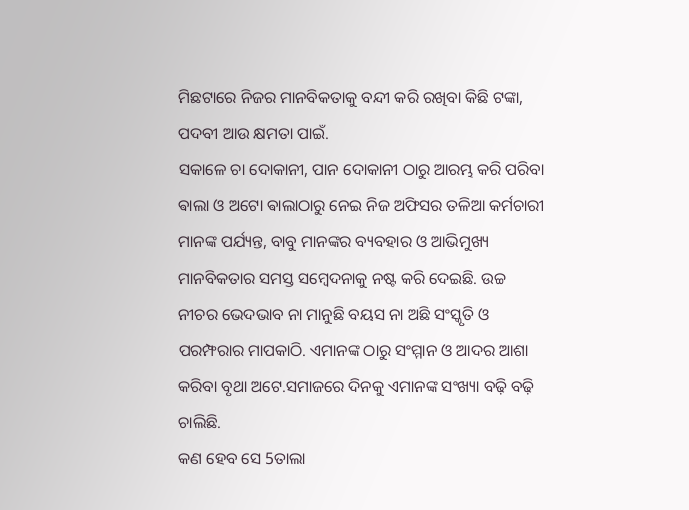ମିଛଟାରେ ନିଜର ମାନବିକତାକୁ ବନ୍ଦୀ କରି ରଖିବା କିଛି ଟଙ୍କା, ପଦବୀ ଆଉ କ୍ଷମତା ପାଇଁ.
ସକାଳେ ଚା ଦୋକାନୀ, ପାନ ଦୋକାନୀ ଠାରୁ ଆରମ୍ଭ କରି ପରିବା ଵାଲା ଓ ଅଟୋ ଵାଲାଠାରୁ ନେଇ ନିଜ ଅଫିସର ତଳିଆ କର୍ମଚାରୀ ମାନଙ୍କ ପର୍ଯ୍ୟନ୍ତ, ବାବୁ ମାନଙ୍କର ବ୍ୟବହାର ଓ ଆଭିମୁଖ୍ୟ ମାନବିକତାର ସମସ୍ତ ସମ୍ବେଦନାକୁ ନଷ୍ଟ କରି ଦେଇଛି. ଉଚ୍ଚ ନୀଚର ଭେଦଭାବ ନା ମାନୁଛି ବୟସ ନା ଅଛି ସଂସ୍କୃତି ଓ ପରମ୍ଫରାର ମାପକାଠି. ଏମାନଙ୍କ ଠାରୁ ସଂମ୍ମାନ ଓ ଆଦର ଆଶା କରିବା ବୃଥା ଅଟେ.ସମାଜରେ ଦିନକୁ ଏମାନଙ୍କ ସଂଖ୍ୟା ବଢ଼ି ବଢ଼ି ଚାଲିଛି.
କଣ ହେବ ସେ 5ତାଲା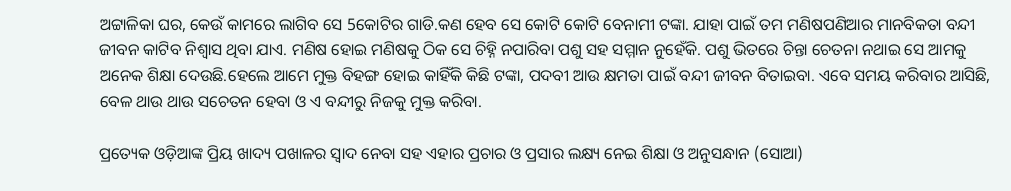ଅଟ୍ଟାଳିକା ଘର, କେଉଁ କାମରେ ଲାଗିବ ସେ 5କୋଟିର ଗାଡି.କଣ ହେବ ସେ କୋଟି କୋଟି ବେନାମୀ ଟଙ୍କା. ଯାହା ପାଇଁ ତମ ମଣିଷପଣିଆର ମାନବିକତା ବନ୍ଦୀ ଜୀବନ କାଟିବ ନିଶ୍ୱାସ ଥିବା ଯାଏ. ମଣିଷ ହୋଇ ମଣିଷକୁ ଠିକ ସେ ଚିହ୍ନି ନପାରିବା ପଶୁ ସହ ସମ୍ମାନ ନୁହେଁକି. ପଶୁ ଭିତରେ ଚିନ୍ତା ଚେତନା ନଥାଇ ସେ ଆମକୁ ଅନେକ ଶିକ୍ଷା ଦେଉଛି.ହେଲେ ଆମେ ମୁକ୍ତ ବିହଙ୍ଗ ହୋଇ କାହିଁକି କିଛି ଟଙ୍କା, ପଦବୀ ଆଉ କ୍ଷମତା ପାଇଁ ବନ୍ଦୀ ଜୀବନ ବିତାଇବା. ଏବେ ସମୟ କରିବାର ଆସିଛି, ବେଳ ଥାଉ ଥାଉ ସଚେତନ ହେବା ଓ ଏ ବନ୍ଦୀରୁ ନିଜକୁ ମୁକ୍ତ କରିବା.

ପ୍ରତ୍ୟେକ ଓଡ଼ିଆଙ୍କ ପ୍ରିୟ ଖାଦ୍ୟ ପଖାଳର ସ୍ୱାଦ ନେବା ସହ ଏହାର ପ୍ରଚାର ଓ ପ୍ରସାର ଲକ୍ଷ୍ୟ ନେଇ ଶିକ୍ଷା ଓ ଅନୁସନ୍ଧାନ (ସୋଆ)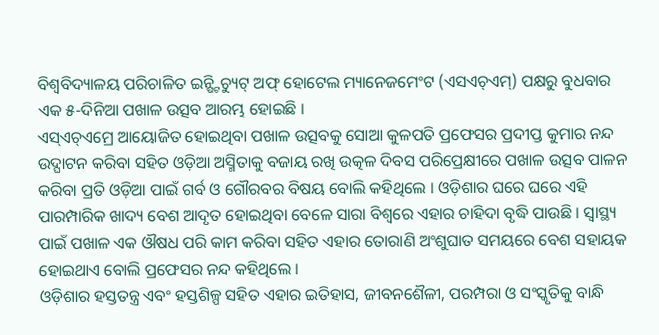ବିଶ୍ୱବିଦ୍ୟାଳୟ ପରିଚାଳିତ ଇନ୍ଷ୍ଟିଚ୍ୟୁଟ୍ ଅଫ୍ ହୋଟେଲ ମ୍ୟାନେଜମେଂଟ (ଏସଏଚ୍ଏମ୍) ପକ୍ଷରୁ ବୁଧବାର ଏକ ୫-ଦିନିଆ ପଖାଳ ଉତ୍ସବ ଆରମ୍ଭ ହୋଇଛି ।
ଏସ୍ଏଚ୍ଏମ୍ରେ ଆୟୋଜିତ ହୋଇଥିବା ପଖାଳ ଉତ୍ସବକୁ ସୋଆ କୁଳପତି ପ୍ରଫେସର ପ୍ରଦୀପ୍ତ କୁମାର ନନ୍ଦ ଉଦ୍ଘାଟନ କରିବା ସହିତ ଓଡ଼ିଆ ଅସ୍ମିତାକୁ ବଜାୟ ରଖି ଉତ୍କଳ ଦିବସ ପରିପ୍ରେକ୍ଷୀରେ ପଖାଳ ଉତ୍ସବ ପାଳନ କରିବା ପ୍ରତି ଓଡ଼ିଆ ପାଇଁ ଗର୍ବ ଓ ଗୌରବର ବିଷୟ ବୋଲି କହିଥିଲେ । ଓଡ଼ିଶାର ଘରେ ଘରେ ଏହି ପାରମ୍ପାରିକ ଖାଦ୍ୟ ବେଶ ଆଦୃତ ହୋଇଥିବା ବେଳେ ସାରା ବିଶ୍ୱରେ ଏହାର ଚାହିଦା ବୃଦ୍ଧି ପାଉଛି । ସ୍ୱାସ୍ଥ୍ୟ ପାଇଁ ପଖାଳ ଏକ ଔଷଧ ପରି କାମ କରିବା ସହିତ ଏହାର ତୋରାଣି ଅଂଶୁଘାତ ସମୟରେ ବେଶ ସହାୟକ ହୋଇଥାଏ ବୋଲି ପ୍ରଫେସର ନନ୍ଦ କହିଥିଲେ ।
ଓଡ଼ିଶାର ହସ୍ତତନ୍ତ୍ର ଏବଂ ହସ୍ତଶିଳ୍ପ ସହିତ ଏହାର ଇତିହାସ, ଜୀବନଶୈଳୀ, ପରମ୍ପରା ଓ ସଂସ୍କୃତିକୁ ବାନ୍ଧି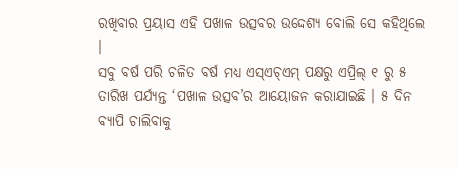ରଖିବାର ପ୍ରୟାସ ଏହି ପଖାଳ ଉତ୍ସବର ଉଦ୍ଦେଶ୍ୟ ବୋଲି ସେ କହିଥିଲେ ।
ସବୁ ବର୍ଷ ପରି ଚଳିତ ବର୍ଷ ମଧ୍ୟ ଏସ୍ଏଚ୍ଏମ୍ ପକ୍ଷରୁ ଏପ୍ରିଲ୍ ୧ ରୁ ୫ ତାରିଖ ପର୍ଯ୍ୟନ୍ତ ‘ପଖାଳ ଉତ୍ସବ’ର ଆୟୋଜନ କରାଯାଇଛି । ୫ ଦିନ ବ୍ୟାପି ଚାଲିବାକୁ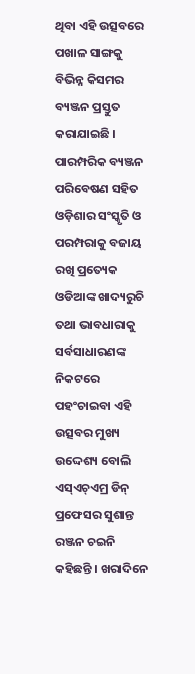ଥିବା ଏହି ଉତ୍ସବରେ ପଖାଳ ସାଙ୍ଗକୁ ବିଭିନ୍ନ କିସମର ବ୍ୟଞ୍ଜନ ପ୍ରସ୍ତୁତ କରାଯାଇଛି । ପାରମ୍ପରିକ ବ୍ୟଞ୍ଜନ ପରିବେଷଣ ସହିତ ଓଡ଼ିଶାର ସଂସ୍କୃତି ଓ ପରମ୍ପରାକୁ ବଜାୟ ରଖି ପ୍ରତ୍ୟେକ ଓଡିଆଙ୍କ ଖାଦ୍ୟରୁଚି ତଥା ଭାବଧାରାକୁ ସର୍ବସାଧାରଣଙ୍କ ନିକଟରେ ପହଂଚାଇବା ଏହି ଉତ୍ସବର ମୁଖ୍ୟ ଉଦ୍ଦେଶ୍ୟ ବୋଲି ଏସ୍ଏଚ୍ଏମ୍ର ଡିନ୍ ପ୍ରଫେସର ସୁଶାନ୍ତ ରଞ୍ଜନ ଚଇନି କହିଛନ୍ତି । ଖରାଦିନେ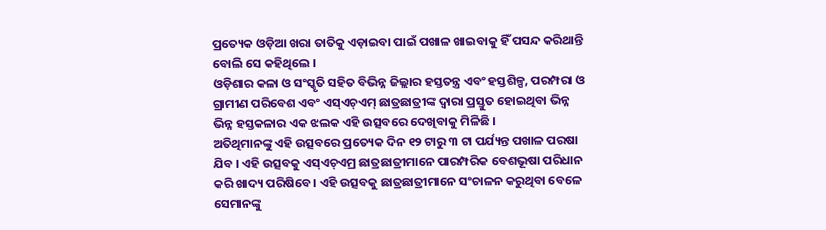ପ୍ରତ୍ୟେକ ଓଡ଼ିଆ ଖରା ତାତିକୁ ଏଡ଼ାଇବା ପାଇଁ ପଖାଳ ଖାଇବାକୁ ହିଁ ପସନ୍ଦ କରିଥାନ୍ତି ବୋଲି ସେ କହିଥିଲେ ।
ଓଡ଼ିଶାର କଳା ଓ ସଂସ୍କୃତି ସହିତ ବିଭିନ୍ନ ଜିଲ୍ଲାର ହସ୍ତତନ୍ତ୍ର ଏବଂ ହସ୍ତଶିଳ୍ପ, ପରମ୍ପରା ଓ ଗ୍ରାମୀଣ ପରିବେଶ ଏବଂ ଏସ୍ଏଚ୍ଏମ୍ ଛାତ୍ରଛାତ୍ରୀଙ୍କ ଦ୍ୱାରା ପ୍ରସ୍ତୁତ ହୋଇଥିବା ଭିନ୍ନ ଭିନ୍ନ ହସ୍ତକଳାର ଏକ ଝଲକ ଏହି ଉତ୍ସବରେ ଦେଖିବାକୁ ମିଳିଛି ।
ଅତିଥିମାନଙ୍କୁ ଏହି ଉତ୍ସବରେ ପ୍ରତ୍ୟେକ ଦିନ ୧୨ ଟାରୁ ୩ ଟା ପର୍ଯ୍ୟନ୍ତ ପଖାଳ ପରଷା ଯିବ । ଏହି ଉତ୍ସବକୁ ଏସ୍ଏଚ୍ଏମ୍ର ଛାତ୍ରଛାତ୍ରୀମାନେ ପାରମ୍ପରିକ ବେଶଭୂଷା ପରିଧାନ କରି ଖାଦ୍ୟ ପରିଷିବେ । ଏହି ଉତ୍ସବକୁ ଛାତ୍ରଛାତ୍ରୀମାନେ ସଂଚାଳନ କରୁଥିବା ବେଳେ ସେମାନଙ୍କୁ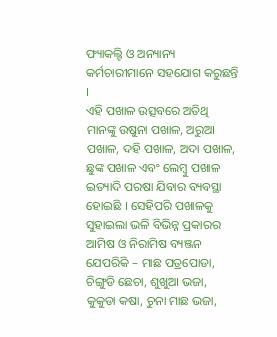ଫ୍ୟାକଲ୍ଟି ଓ ଅନ୍ୟାନ୍ୟ କର୍ମଚାରୀମାନେ ସହଯୋଗ କରୁଛନ୍ତି ।
ଏହି ପଖାଳ ଉତ୍ସବରେ ଅତିଥି ମାନଙ୍କୁ ଉଷୁନା ପଖାଳ, ଅରୁଆ ପଖାଳ, ଦହି ପଖାଳ, ଅଦା ପଖାଳ, ଛୁଙ୍କ ପଖାଳ ଏବଂ ଲେମ୍ବୁ ପଖାଳ ଇତ୍ୟାଦି ପରଷା ଯିବାର ବ୍ୟବସ୍ଥା ହୋଇଛି । ସେହିପରି ପଖାଳକୁ ସୁହାଇଲା ଭଳି ବିଭିନ୍ନ ପ୍ରକାରର ଆମିଷ ଓ ନିରାମିଷ ବ୍ୟଞ୍ଜନ ଯେପରିକି – ମାଛ ପତ୍ରପୋଡା, ଚିଙ୍ଗୁଡି ଛେଚା, ଶୁଖୁଆ ଭଜା, କୁକୁଡା କଷା, ଚୁନା ମାଛ ଭଜା,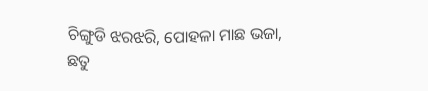ଚିଙ୍ଗୁଡି ଝରଝରି, ପୋହଳା ମାଛ ଭଜା, ଛତୁ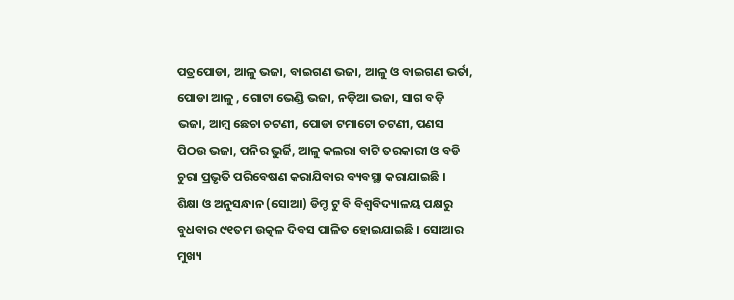ପତ୍ରପୋଡା, ଆଳୁ ଭଜା, ବାଇଗଣ ଭଜା, ଆଳୁ ଓ ବାଇଗଣ ଭର୍ତା, ପୋଡା ଆଳୁ , ଗୋଟା ଭେଣ୍ଡି ଭଜା, ନଡ଼ିଆ ଭଜା, ସାଗ ବଡ଼ି ଭଜା, ଆମ୍ବ ଛେଚା ଚଟଣୀ, ପୋଡା ଟମାଟୋ ଚଟଣୀ, ପଣସ ପିଠଉ ଭଜା, ପନିର ଭୁର୍ଜି, ଆଳୁ କଲରା ବାଟି ତରକାରୀ ଓ ବଡି ଚୁରା ପ୍ରଭୃତି ପରିବେଷଣ କରାଯିବାର ବ୍ୟବସ୍ଥା କରାଯାଇଛି ।
ଶିକ୍ଷା ଓ ଅନୁସନ୍ଧାନ (ସୋଆ) ଡିମ୍ଡ ଟୁ ବି ବିଶ୍ୱବିଦ୍ୟାଳୟ ପକ୍ଷରୁ ବୁଧବାର ୯୧ତମ ଉତ୍କଳ ଦିବସ ପାଳିତ ହୋଇଯାଇଛି । ସୋଆର ମୁଖ୍ୟ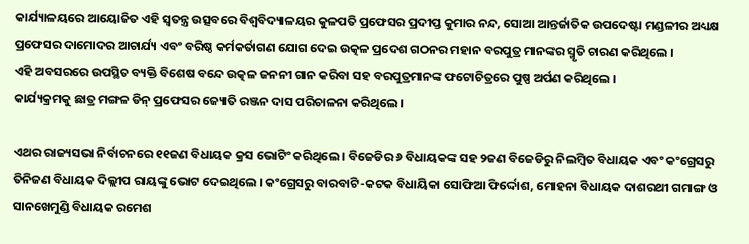କାର୍ଯ୍ୟାଳୟରେ ଆୟୋଜିତ ଏହି ସ୍ୱତନ୍ତ୍ର ଉତ୍ସବରେ ବିଶ୍ୱବିଦ୍ୟାଳୟର କୁଳପତି ପ୍ରଫେସର ପ୍ରଦୀପ୍ତ କୁମାର ନନ୍ଦ, ସୋଆ ଆନ୍ତର୍ଜାତିକ ଉପଦେଷ୍ଟା ମଣ୍ଡଳୀର ଅଧ୍ୟକ୍ଷ ପ୍ରଫେସର ଦାମୋଦର ଆଚାର୍ଯ୍ୟ ଏବଂ ବରିଷ୍ଠ କର୍ମକର୍ତାଗଣ ଯୋଗ ଦେଇ ଉତ୍କଳ ପ୍ରଦେଶ ଗଠନର ମହାନ ବରପୁତ୍ର ମାନଙ୍କର ସ୍ମୃତି ଚାରଣ କରିଥିଲେ ।
ଏହି ଅବସରରେ ଉପସ୍ଥିତ ବ୍ୟକ୍ତି ବିଶେଷ ବନ୍ଦେ ଉତ୍କଳ ଜନନୀ ଗାନ କରିବା ସହ ବରପୁତ୍ରମାନଙ୍କ ଫଟୋଚିତ୍ରରେ ପୁଷ୍ପ ଅର୍ପଣ କରିଥିଲେ ।
କାର୍ଯ୍ୟକ୍ରମକୁ ଛାତ୍ର ମଙ୍ଗଳ ଡିନ୍ ପ୍ରଫେସର ଜ୍ୟୋତି ରଞ୍ଜନ ଦାସ ପରିଚାଳନା କରିଥିଲେ ।

ଏଥର ରାଜ୍ୟସଭା ନିର୍ବାଚନରେ ୧୧ଜଣ ବିଧାୟକ କ୍ରସ ଭୋଟିଂ କରିଥିଲେ । ବିଜେଡିର ୬ ବିଧାୟକଙ୍କ ସହ ୨ଜଣ ବିଜେଡିରୁ ନିଲମ୍ବିତ ବିଧାୟକ ଏବଂ କଂଗ୍ରେସରୁ ତିନିଜଣ ବିଧାୟକ ଦିଲ୍ଲୀପ ରାୟଙ୍କୁ ଭୋଟ ଦେଇଥିଲେ । କଂଗ୍ରେସରୁ ବାରବାଟି-କଟକ ବିଧାୟିକା ସୋଫିଆ ଫିର୍ଦ୍ଦୋଶ, ମୋହନା ବିଧାୟକ ଦାଶରଥୀ ଗମାଙ୍ଗ ଓ ସାନଖେମୁଣ୍ଡି ବିଧାୟକ ରମେଶ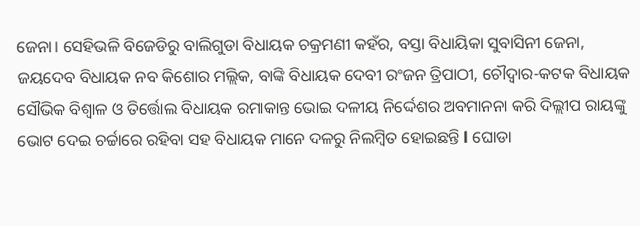ଜେନା। ସେହିଭଳି ବିଜେଡିରୁ ବାଲିଗୁଡା ବିଧାୟକ ଚକ୍ରମଣୀ କହଁର, ବସ୍ତା ବିଧାୟିକା ସୁବାସିନୀ ଜେନା, ଜୟଦେବ ବିଧାୟକ ନବ କିଶୋର ମଲ୍ଲିକ, ବାଙ୍କି ବିଧାୟକ ଦେବୀ ରଂଜନ ତ୍ରିପାଠୀ, ଚୌଦ୍ବାର-କଟକ ବିଧାୟକ ସୌଭିକ ବିଶ୍ବାଳ ଓ ତିର୍ତ୍ତୋଲ ବିଧାୟକ ରମାକାନ୍ତ ଭୋଇ ଦଳୀୟ ନିର୍ଦ୍ଦେଶର ଅବମାନନା କରି ଦିଲ୍ଲୀପ ରାୟଙ୍କୁ ଭୋଟ ଦେଇ ଚର୍ଚ୍ଚାରେ ରହିବା ସହ ବିଧାୟକ ମାନେ ଦଳରୁ ନିଲମ୍ବିତ ହୋଇଛନ୍ତି l ଘୋଡା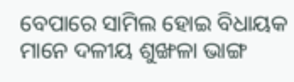ବେପାରେ ସାମିଲ ହୋଇ ବିଧାୟକ ମାନେ ଦଳୀୟ ଶୁଙ୍ଖଳା ଭାଙ୍ଗ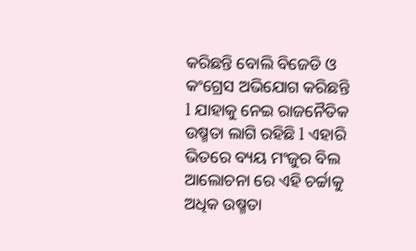କରିଛନ୍ତି ବୋଲି ବିଜେଡି ଓ କଂଗ୍ରେସ ଅଭିଯୋଗ କରିଛନ୍ତି l ଯାହାକୁ ନେଇ ରାଜନୈତିକ ଉଷ୍ମତା ଲାଗି ରହିଛି l ଏହାରି ଭିତରେ ବ୍ୟୟ ମଂଜୁର ବିଲ ଆଲୋଚନା ରେ ଏହି ଚର୍ଚ୍ଚାକୁ ଅଧିକ ଉଷ୍ମତା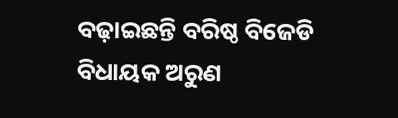ବଢ଼ାଇଛନ୍ତି ବରିଷ୍ଠ ବିଜେଡି ବିଧାୟକ ଅରୁଣ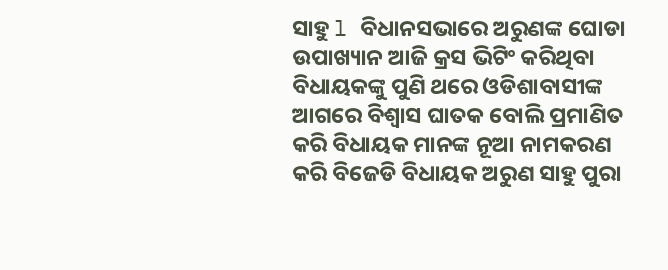ସାହୁ l ବିଧାନସଭାରେ ଅରୁଣଙ୍କ ଘୋଡା ଉପାଖ୍ୟାନ ଆଜି କ୍ରସ ଭିଟିଂ କରିଥିବା ବିଧାୟକଙ୍କୁ ପୁଣି ଥରେ ଓଡିଶାବାସୀଙ୍କ ଆଗରେ ବିଶ୍ୱାସ ଘାତକ ବୋଲି ପ୍ରମାଣିତ କରି ବିଧାୟକ ମାନଙ୍କ ନୂଆ ନାମକରଣ କରି ବିଜେଡି ବିଧାୟକ ଅରୁଣ ସାହୁ ପୁରା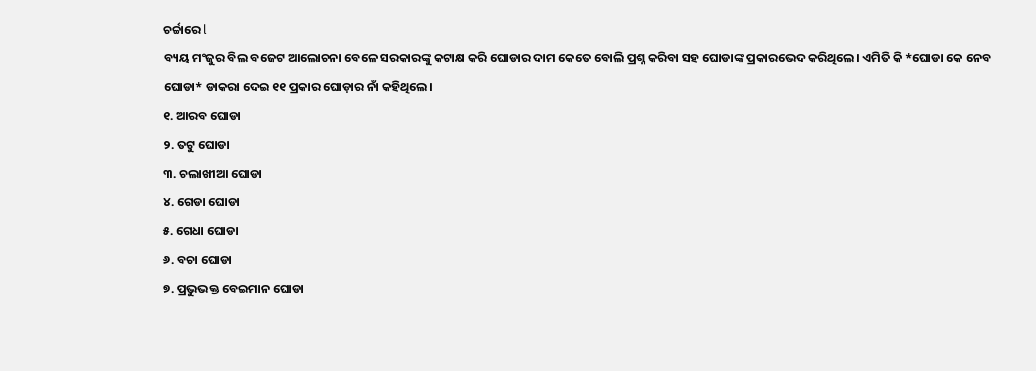ଚର୍ଚ୍ଚାରେ l
ବ୍ୟୟ ମଂଜୁର ବିଲ ବଜେଟ ଆଲୋଚନା ବେଳେ ସରକାରଙ୍କୁ କଟାକ୍ଷ କରି ଘୋଡାର ଦାମ କେତେ ବୋଲି ପ୍ରଶ୍ନ କରିବା ସହ ଘୋଡାଙ୍କ ପ୍ରକାରଭେଦ କରିଥିଲେ। ଏମିତି କି *ଘୋଡା କେ ନେବ ଘୋଡା* ଡାକରା ଦେଇ ୧୧ ପ୍ରକାର ଘୋଡ଼ାର ନାଁ କହିଥିଲେ।
୧. ଆରବ ଘୋଡା
୨. ତଟୁ ଘୋଡା
୩. ଚଲାଖୀଆ ଘୋଡା
୪. ଗେଡା ଘୋଡା
୫. ଗେଧା ଘୋଡା
୬. ବଚା ଘୋଡା
୭. ପ୍ରଭୁଭକ୍ତ ବେଇମାନ ଘୋଡା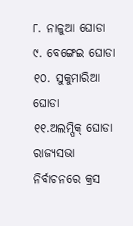୮. ନାଳୁଆ ଘୋଡା
୯. ବେଙ୍ଗେଇ ଘୋଡା
୧୦. ସୁକୁମାରିଆ ଘୋଡା
୧୧.ଅଲମ୍ପିକ୍ ଘୋଡା
ରାଜ୍ୟସଭା ନିର୍ବାଚନରେ କ୍ରସ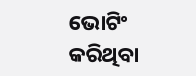ଭୋଟିଂ କରିଥିବା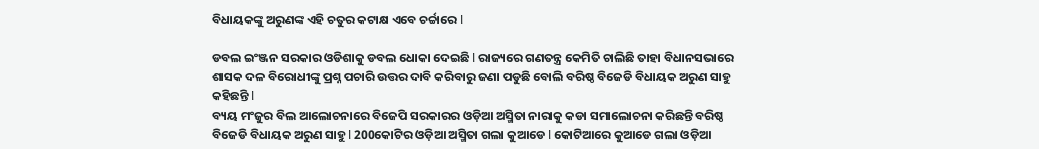ବିଧାୟକଙ୍କୁ ଅରୁଣଙ୍କ ଏହି ଚତୁର କଟାକ୍ଷ ଏବେ ଚର୍ଚ୍ଚାରେ l

ଡବଲ ଇଂଞ୍ଜନ ସରକାର ଓଡିଶାକୁ ଡବଲ ଧୋକା ଦେଇଛି l ରାଜ୍ୟରେ ଗଣତନ୍ତ୍ର କେମିତି ଚାଲିଛି ତାହା ବିଧାନସଭାରେ ଶାସକ ଦଳ ବିରୋଧୀଙ୍କୁ ପ୍ରଶ୍ନ ପଚାରି ଉତ୍ତର ଦାବି କରିବାରୁ ଜଣା ପଡୁଛି ବୋଲି ବରିଷ୍ଠ ବିଜେଡି ବିଧାୟକ ଅରୁଣ ସାହୁ କହିଛନ୍ତି l
ବ୍ୟୟ ମଂଜୁର ବିଲ ଆଲୋଚନାରେ ବିଜେପି ସରକାରର ଓଡ଼ିଆ ଅସ୍ମିତା ନାରାକୁ କଡା ସମାଲୋଚନା କରିଛନ୍ତି ବରିଷ୍ଠ ବିଜେଡି ବିଧାୟକ ଅରୁଣ ସାହୁ l 200କୋଟିର ଓଡ଼ିଆ ଅସ୍ମିତା ଗଲା କୁଆଡେ l କୋଟିଆରେ କୁଆଡେ ଗଲା ଓଡ଼ିଆ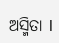ଅସ୍ମିତା l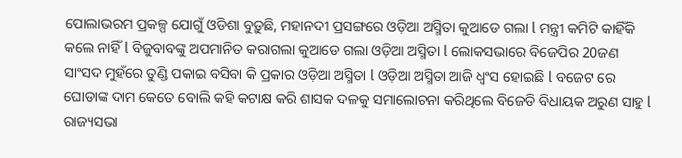ପୋଲାଭରମ ପ୍ରକଳ୍ପ ଯୋଗୁଁ ଓଡିଶା ବୁଡ଼ୁଛି, ମହାନଦୀ ପ୍ରସଙ୍ଗରେ ଓଡ଼ିଆ ଅସ୍ମିତା କୁଆଡେ ଗଲା l ମନ୍ତ୍ରୀ କମିଟି କାହିଁକି କଲେ ନାହିଁ l ବିଜୁବାବଙ୍କୁ ଅପମାନିତ କରାଗଲା କୁଆଡେ ଗଲା ଓଡ଼ିଆ ଅସ୍ମିତା l ଲୋକସଭାରେ ବିଜେପିର 20ଜଣ ସାଂସଦ ମୁହଁରେ ତୁଣ୍ଡି ପକାଇ ବସିବା କି ପ୍ରକାର ଓଡ଼ିଆ ଅସ୍ମିତା l ଓଡ଼ିଆ ଅସ୍ମିତା ଆଜି ଧ୍ୱଂସ ହୋଇଛି l ବଜେଟ ରେ ଘୋଡାଙ୍କ ଦାମ କେତେ ବୋଲି କହି କଟାକ୍ଷ କରି ଶାସକ ଦଳକୁ ସମାଲୋଚନା କରିଥିଲେ ବିଜେଡି ବିଧାୟକ ଅରୁଣ ସାହୁ l ରାଜ୍ୟସଭା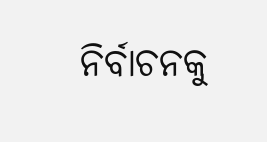ନିର୍ବାଚନକୁ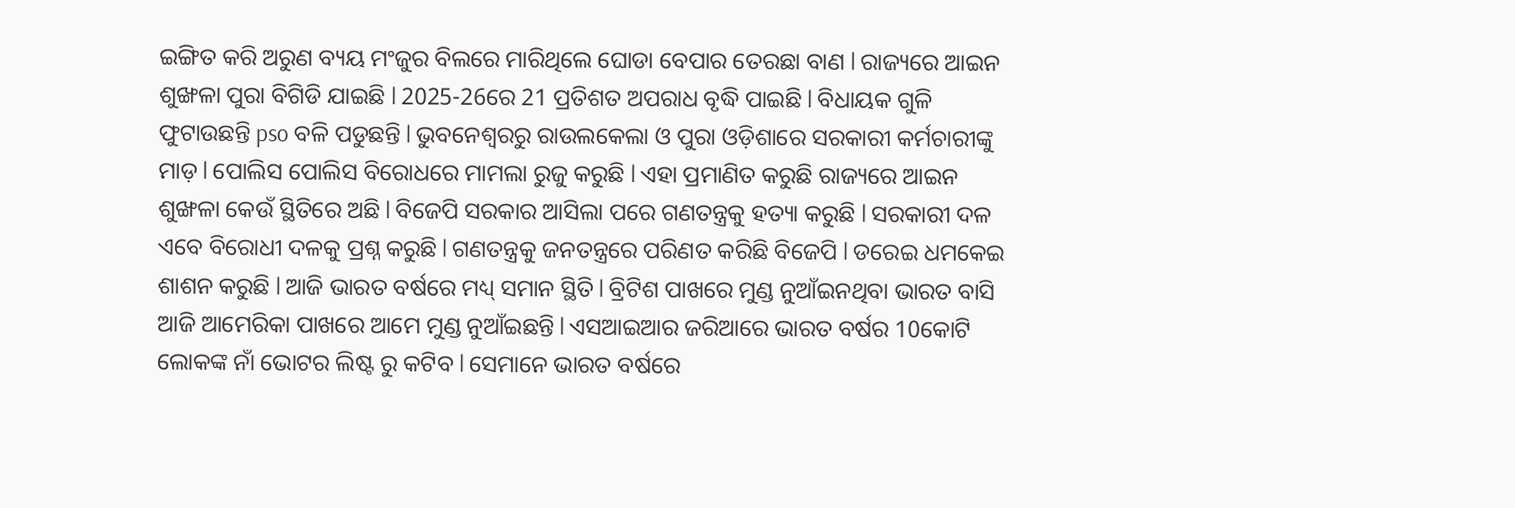ଇଙ୍ଗିତ କରି ଅରୁଣ ବ୍ୟୟ ମଂଜୁର ବିଲରେ ମାରିଥିଲେ ଘୋଡା ବେପାର ତେରଛା ବାଣ l ରାଜ୍ୟରେ ଆଇନ ଶୁଙ୍ଖଳା ପୁରା ବିଗିଡି ଯାଇଛି l 2025-26ରେ 21 ପ୍ରତିଶତ ଅପରାଧ ବୃଦ୍ଧି ପାଇଛି l ବିଧାୟକ ଗୁଳି ଫୁଟାଉଛନ୍ତି pso ବଳି ପଡୁଛନ୍ତି l ଭୁବନେଶ୍ୱରରୁ ରାଉଲକେଲା ଓ ପୁରା ଓଡ଼ିଶାରେ ସରକାରୀ କର୍ମଚାରୀଙ୍କୁ ମାଡ଼ l ପୋଲିସ ପୋଲିସ ବିରୋଧରେ ମାମଲା ରୁଜୁ କରୁଛି l ଏହା ପ୍ରମାଣିତ କରୁଛି ରାଜ୍ୟରେ ଆଇନ ଶୁଙ୍ଖଳା କେଉଁ ସ୍ଥିତିରେ ଅଛି l ବିଜେପି ସରକାର ଆସିଲା ପରେ ଗଣତନ୍ତ୍ରକୁ ହତ୍ୟା କରୁଛି l ସରକାରୀ ଦଳ ଏବେ ବିରୋଧୀ ଦଳକୁ ପ୍ରଶ୍ନ କରୁଛି l ଗଣତନ୍ତ୍ରକୁ ଜନତନ୍ତ୍ରରେ ପରିଣତ କରିଛି ବିଜେପି l ଡରେଇ ଧମକେଇ ଶାଶନ କରୁଛି l ଆଜି ଭାରତ ବର୍ଷରେ ମଧ୍ୟ୍ ସମାନ ସ୍ଥିତି l ବ୍ରିଟିଶ ପାଖରେ ମୁଣ୍ଡ ନୁଆଁଇନଥିବା ଭାରତ ବାସି ଆଜି ଆମେରିକା ପାଖରେ ଆମେ ମୁଣ୍ଡ ନୁଆଁଇଛନ୍ତି l ଏସଆଇଆର ଜରିଆରେ ଭାରତ ବର୍ଷର 10କୋଟି ଲୋକଙ୍କ ନାଁ ଭୋଟର ଲିଷ୍ଟ ରୁ କଟିବ l ସେମାନେ ଭାରତ ବର୍ଷରେ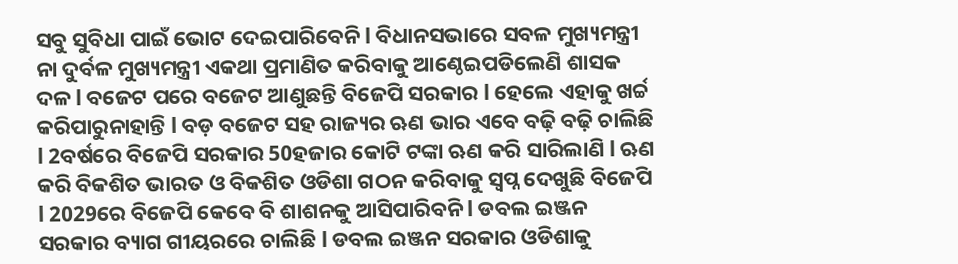ସବୁ ସୁବିଧା ପାଇଁ ଭୋଟ ଦେଇପାରିବେନି l ବିଧାନସଭାରେ ସବଳ ମୁଖ୍ୟମନ୍ତ୍ରୀ ନା ଦୁର୍ବଳ ମୁଖ୍ୟମନ୍ତ୍ରୀ ଏକଥା ପ୍ରମାଣିତ କରିବାକୁ ଆଣ୍ଠେଇପଡିଲେଣି ଶାସକ ଦଳ l ବଜେଟ ପରେ ବଜେଟ ଆଣୁଛନ୍ତି ବିଜେପି ସରକାର l ହେଲେ ଏହାକୁ ଖର୍ଚ୍ଚ କରିପାରୁନାହାନ୍ତି l ବଡ଼ ବଜେଟ ସହ ରାଜ୍ୟର ଋଣ ଭାର ଏବେ ବଢ଼ି ବଢ଼ି ଚାଲିଛି l 2ବର୍ଷରେ ବିଜେପି ସରକାର 50ହଜାର କୋଟି ଟଙ୍କା ଋଣ କରି ସାରିଲାଣି l ଋଣ କରି ବିକଶିତ ଭାରତ ଓ ବିକଶିତ ଓଡିଶା ଗଠନ କରିବାକୁ ସ୍ବପ୍ନ ଦେଖୁଛି ବିଜେପି l 2029ରେ ବିଜେପି କେବେ ବି ଶାଶନକୁ ଆସିପାରିବନି l ଡବଲ ଇଞ୍ଜନ ସରକାର ବ୍ୟାଗ ଗୀୟରରେ ଚାଲିଛି l ଡବଲ ଇଞ୍ଜନ ସରକାର ଓଡିଶାକୁ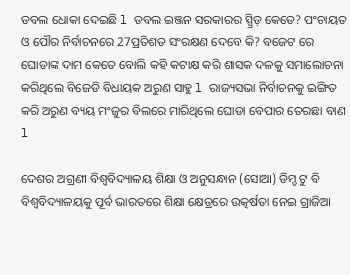ଡବଲ ଧୋକା ଦେଇଛି l ଡବଲ ଇଞ୍ଜନ ସରକାରର ସ୍ପ୍ରିଡ଼ କେତେ? ପଂଚାୟତ ଓ ପୌର ନିର୍ବାଚନରେ 27ପ୍ରତିଶତ ସଂରକ୍ଷଣ ଦେବେ କି? ବଜେଟ ରେ ଘୋଡାଙ୍କ ଦାମ କେତେ ବୋଲି କହି କଟାକ୍ଷ କରି ଶାସକ ଦଳକୁ ସମାଲୋଚନା କରିଥିଲେ ବିଜେଡି ବିଧାୟକ ଅରୁଣ ସାହୁ l ରାଜ୍ୟସଭା ନିର୍ବାଚନକୁ ଇଙ୍ଗିତ କରି ଅରୁଣ ବ୍ୟୟ ମଂଜୁର ବିଲରେ ମାରିଥିଲେ ଘୋଡା ବେପାର ତେରଛା ବାଣ l

ଦେଶର ଅଗ୍ରଣୀ ବିଶ୍ୱବିଦ୍ୟାଳୟ ଶିକ୍ଷା ଓ ଅନୁସନ୍ଧାନ (ସୋଆ) ଡିମ୍ଡ ଟୁ ବି ବିଶ୍ୱବିଦ୍ୟାଳୟକୁ ପୂର୍ବ ଭାରତରେ ଶିକ୍ଷା କ୍ଷେତ୍ରରେ ଉତ୍କର୍ଷତା ନେଇ ଗ୍ରାଜିଆ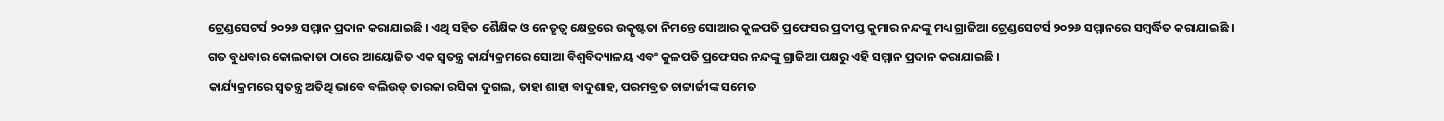ଟ୍ରେଣ୍ଡସେଟର୍ସ ୨୦୨୬ ସମ୍ମାନ ପ୍ରଦାନ କରାଯାଇଛି । ଏଥି ସହିତ ଶୈକ୍ଷିକ ଓ ନେତୃତ୍ୱ କ୍ଷେତ୍ରରେ ଉତ୍କୃଷ୍ଟତା ନିମନ୍ତେ ସୋଆର କୁଳପତି ପ୍ରଫେସର ପ୍ରଦୀପ୍ତ କୁମାର ନନ୍ଦଙ୍କୁ ମଧ୍ୟ ଗ୍ରାଜିଆ ଟ୍ରେଣ୍ଡସେଟର୍ସ ୨୦୨୬ ସମ୍ମାନରେ ସମ୍ବର୍ଦ୍ଧିତ କରାଯାଇଛି ।
ଗତ ବୁଧବାର କୋଲକାତା ଠାରେ ଆୟୋଜିତ ଏକ ସ୍ୱତନ୍ତ୍ର କାର୍ଯ୍ୟକ୍ରମରେ ସୋଆ ବିଶ୍ୱବିଦ୍ୟାଳୟ ଏବଂ କୁଳପତି ପ୍ରଫେସର ନନ୍ଦଙ୍କୁ ଗ୍ରାଜିଆ ପକ୍ଷରୁ ଏହି ସମ୍ମାନ ପ୍ରଦାନ କରାଯାଇଛି ।
କାର୍ଯ୍ୟକ୍ରମରେ ସ୍ୱତନ୍ତ୍ର ଅତିଥି ଭାବେ ବଲିଉଡ୍ ତାରକା ରସିକା ଦୁଗଲ, ତାହା ଶାହା ବାଦୁଶାହ, ପରମବ୍ରତ ଚାଟ୍ଟାର୍ଜୀଙ୍କ ସମେତ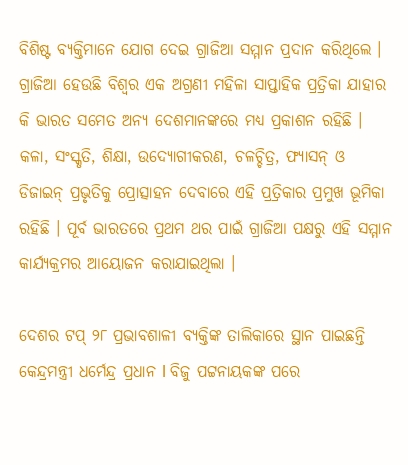ବିଶିଷ୍ଟ ବ୍ୟକ୍ତିମାନେ ଯୋଗ ଦେଇ ଗ୍ରାଜିଆ ସମ୍ମାନ ପ୍ରଦାନ କରିଥିଲେ ।
ଗ୍ରାଜିଆ ହେଉଛି ବିଶ୍ୱର ଏକ ଅଗ୍ରଣୀ ମହିଳା ସାପ୍ତାହିକ ପ୍ରତ୍ରିକା ଯାହାର କି ଭାରତ ସମେତ ଅନ୍ୟ ଦେଶମାନଙ୍କରେ ମଧ୍ୟ ପ୍ରକାଶନ ରହିଛି । କଳା, ସଂସ୍କୃତି, ଶିକ୍ଷା, ଉଦ୍ୟୋଗୀକରଣ, ଚଳଚ୍ଚିତ୍ର, ଫ୍ୟାସନ୍ ଓ ଡିଜାଇନ୍ ପ୍ରଭୃତିକୁ ପ୍ରୋତ୍ସାହନ ଦେବାରେ ଏହି ପ୍ରତ୍ରିକାର ପ୍ରମୁଖ ଭୂମିକା ରହିଛି । ପୂର୍ବ ଭାରତରେ ପ୍ରଥମ ଥର ପାଇଁ ଗ୍ରାଜିଆ ପକ୍ଷରୁ ଏହି ସମ୍ମାନ କାର୍ଯ୍ୟକ୍ରମର ଆୟୋଜନ କରାଯାଇଥିଲା ।

ଦେଶର ଟପ୍ ୨୮ ପ୍ରଭାବଶାଳୀ ବ୍ୟକ୍ତିଙ୍କ ତାଲିକାରେ ସ୍ଥାନ ପାଇଛନ୍ତି କେନ୍ଦ୍ରମନ୍ତ୍ରୀ ଧର୍ମେନ୍ଦ୍ର ପ୍ରଧାନ l ବିଜୁ ପଟ୍ଟନାୟକଙ୍କ ପରେ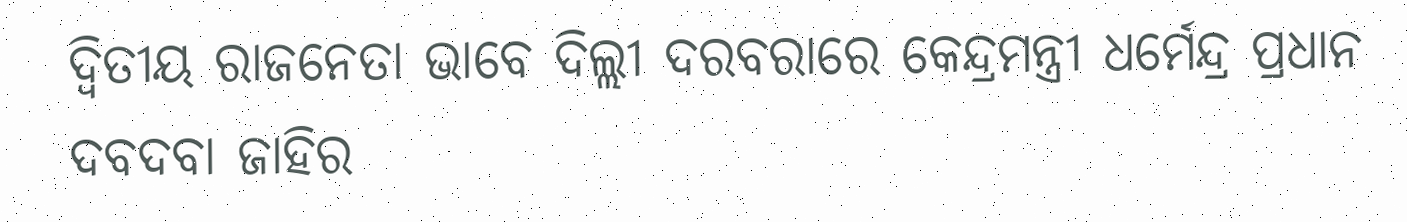ଦ୍ଵିତୀୟ ରାଜନେତା ଭାବେ ଦିଲ୍ଲୀ ଦରବରାରେ କେନ୍ଦ୍ରମନ୍ତ୍ରୀ ଧର୍ମେନ୍ଦ୍ର ପ୍ରଧାନ ଦବଦବା ଜାହିର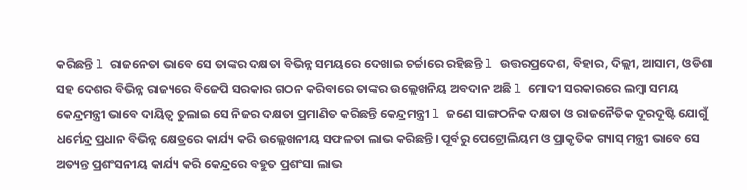କରିଛନ୍ତି l ରାଜନେତା ଭାବେ ସେ ତାଙ୍କର ଦକ୍ଷତା ବିଭିନ୍ନ ସମୟରେ ଦେଖାଇ ଚର୍ଚ୍ଚାରେ ରହିଛନ୍ତି l ଉତ୍ତରପ୍ରଦେଶ, ବିହାର, ଦିଲ୍ଲୀ, ଆସାମ, ଓଡିଶା ସହ ଦେଶର ବିଭିନ୍ନ ରାଜ୍ୟରେ ବିଜେପି ସରକାର ଗଠନ କରିବାରେ ତାଙ୍କର ଉଲ୍ଲେଖନିୟ ଅବଦାନ ଅଛି l ମୋଦୀ ସରକାରରେ ଲମ୍ବା ସମୟ କେନ୍ଦ୍ରମନ୍ତ୍ରୀ ଭାବେ ଦାୟିତ୍ୱ ତୁଲାଇ ସେ ନିଜର ଦକ୍ଷତା ପ୍ରମାଣିତ କରିଛନ୍ତି କେନ୍ଦ୍ରମନ୍ତ୍ରୀ l ଜଣେ ସାଙ୍ଗଠନିକ ଦକ୍ଷତା ଓ ରାଜନୈତିକ ଦୂରଦୂଷ୍ଟି ଯୋଗୁଁ
ଧର୍ମେନ୍ଦ୍ର ପ୍ରଧାନ ବିଭିନ୍ନ କ୍ଷେତ୍ରରେ କାର୍ଯ୍ୟ କରି ଉଲ୍ଲେଖନୀୟ ସଫଳତା ଲାଭ କରିଛନ୍ତି। ପୂର୍ବରୁ ପେଟ୍ରୋଲିୟମ ଓ ପ୍ରାକୃତିକ ଗ୍ୟାସ୍ ମନ୍ତ୍ରୀ ଭାବେ ସେ ଅତ୍ୟନ୍ତ ପ୍ରଶଂସନୀୟ କାର୍ଯ୍ୟ କରି କେନ୍ଦ୍ରରେ ବହୁତ ପ୍ରଶଂସା ଲାଭ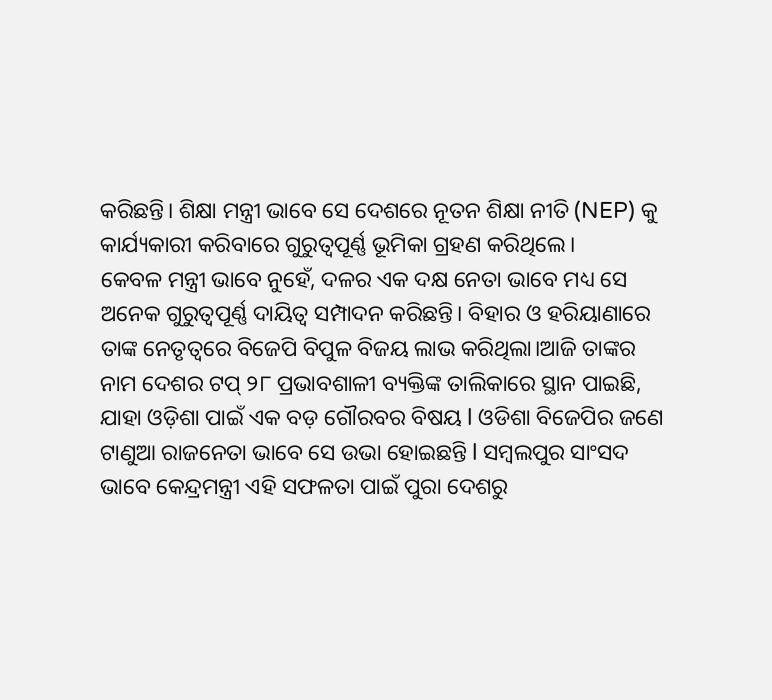କରିଛନ୍ତି। ଶିକ୍ଷା ମନ୍ତ୍ରୀ ଭାବେ ସେ ଦେଶରେ ନୂତନ ଶିକ୍ଷା ନୀତି (NEP) କୁ କାର୍ଯ୍ୟକାରୀ କରିବାରେ ଗୁରୁତ୍ୱପୂର୍ଣ୍ଣ ଭୂମିକା ଗ୍ରହଣ କରିଥିଲେ।
କେବଳ ମନ୍ତ୍ରୀ ଭାବେ ନୁହେଁ, ଦଳର ଏକ ଦକ୍ଷ ନେତା ଭାବେ ମଧ୍ୟ ସେ ଅନେକ ଗୁରୁତ୍ୱପୂର୍ଣ୍ଣ ଦାୟିତ୍ୱ ସମ୍ପାଦନ କରିଛନ୍ତି। ବିହାର ଓ ହରିୟାଣାରେ ତାଙ୍କ ନେତୃତ୍ୱରେ ବିଜେପି ବିପୁଳ ବିଜୟ ଲାଭ କରିଥିଲା।ଆଜି ତାଙ୍କର ନାମ ଦେଶର ଟପ୍ ୨୮ ପ୍ରଭାବଶାଳୀ ବ୍ୟକ୍ତିଙ୍କ ତାଲିକାରେ ସ୍ଥାନ ପାଇଛି, ଯାହା ଓଡ଼ିଶା ପାଇଁ ଏକ ବଡ଼ ଗୌରବର ବିଷୟ l ଓଡିଶା ବିଜେପିର ଜଣେ ଟାଣୁଆ ରାଜନେତା ଭାବେ ସେ ଉଭା ହୋଇଛନ୍ତି l ସମ୍ବଲପୁର ସାଂସଦ ଭାବେ କେନ୍ଦ୍ରମନ୍ତ୍ରୀ ଏହି ସଫଳତା ପାଇଁ ପୁରା ଦେଶରୁ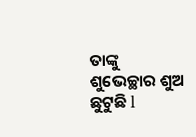ତାଙ୍କୁ ଶୁଭେଚ୍ଛାର ଶୁଅ ଛୁଟୁଛି l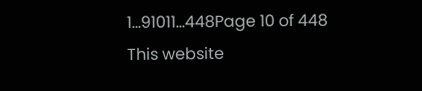1...91011...448Page 10 of 448
This website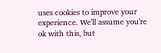uses cookies to improve your experience. We'll assume you're ok with this, but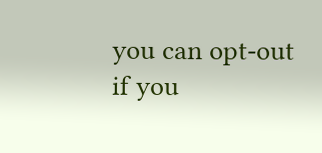you can opt-out if you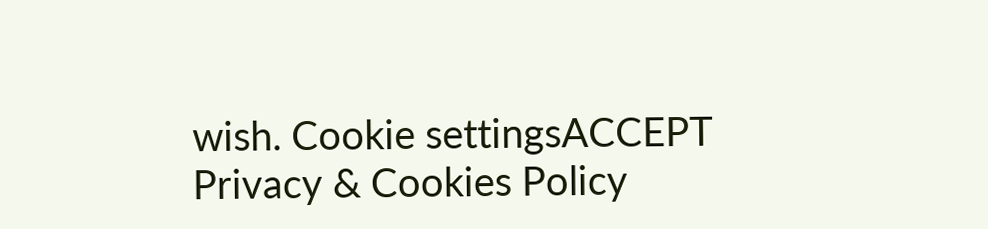wish. Cookie settingsACCEPT Privacy & Cookies Policy